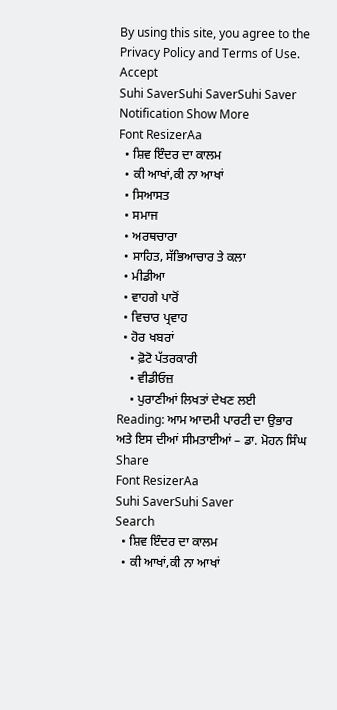By using this site, you agree to the Privacy Policy and Terms of Use.
Accept
Suhi SaverSuhi SaverSuhi Saver
Notification Show More
Font ResizerAa
  • ਸ਼ਿਵ ਇੰਦਰ ਦਾ ਕਾਲਮ
  • ਕੀ ਆਖਾਂ,ਕੀ ਨਾ ਆਖਾਂ
  • ਸਿਆਸਤ
  • ਸਮਾਜ
  • ਅਰਥਚਾਰਾ
  • ਸਾਹਿਤ, ਸੱਭਿਆਚਾਰ ਤੇ ਕਲਾ
  • ਮੀਡੀਆ
  • ਵਾਹਗੇ ਪਾਰੋਂ
  • ਵਿਚਾਰ ਪ੍ਰਵਾਹ
  • ਹੋਰ ਖਬਰਾਂ
    • ਫ਼ੋਟੋ ਪੱਤਰਕਾਰੀ
    • ਵੀਡੀਓਜ਼
    • ਪੁਰਾਣੀਆਂ ਲਿਖਤਾਂ ਦੇਖਣ ਲਈ
Reading: ਆਮ ਆਦਮੀ ਪਾਰਟੀ ਦਾ ਉਭਾਰ ਅਤੇ ਇਸ ਦੀਆਂ ਸੀਮਤਾਈਆਂ – ਡਾ. ਮੋਹਨ ਸਿੰਘ
Share
Font ResizerAa
Suhi SaverSuhi Saver
Search
  • ਸ਼ਿਵ ਇੰਦਰ ਦਾ ਕਾਲਮ
  • ਕੀ ਆਖਾਂ,ਕੀ ਨਾ ਆਖਾਂ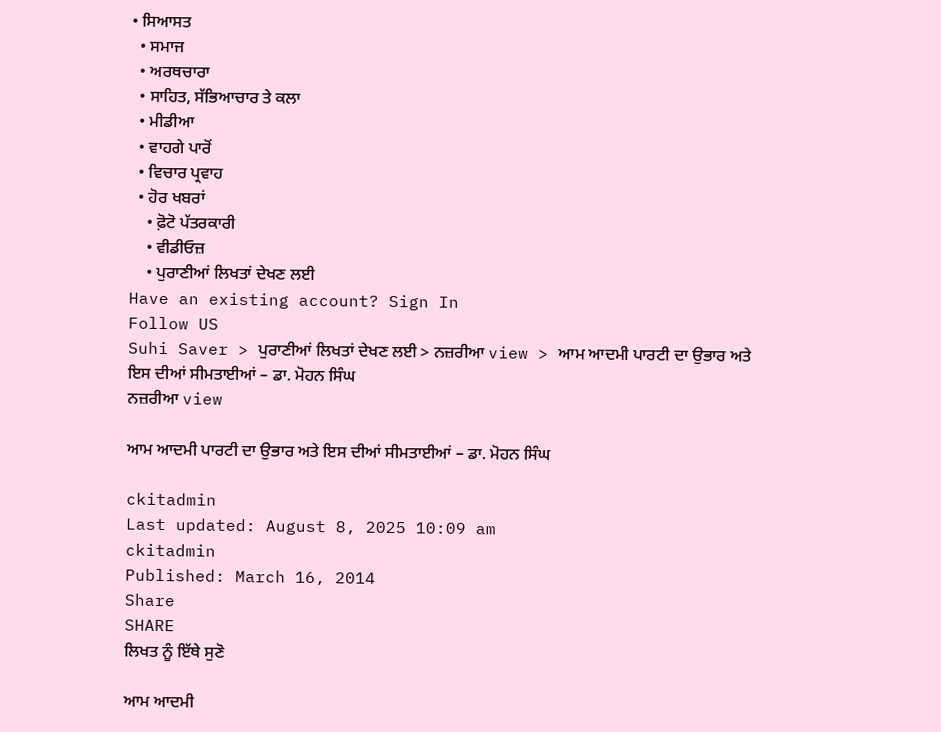• ਸਿਆਸਤ
  • ਸਮਾਜ
  • ਅਰਥਚਾਰਾ
  • ਸਾਹਿਤ, ਸੱਭਿਆਚਾਰ ਤੇ ਕਲਾ
  • ਮੀਡੀਆ
  • ਵਾਹਗੇ ਪਾਰੋਂ
  • ਵਿਚਾਰ ਪ੍ਰਵਾਹ
  • ਹੋਰ ਖਬਰਾਂ
    • ਫ਼ੋਟੋ ਪੱਤਰਕਾਰੀ
    • ਵੀਡੀਓਜ਼
    • ਪੁਰਾਣੀਆਂ ਲਿਖਤਾਂ ਦੇਖਣ ਲਈ
Have an existing account? Sign In
Follow US
Suhi Saver > ਪੁਰਾਣੀਆਂ ਲਿਖਤਾਂ ਦੇਖਣ ਲਈ > ਨਜ਼ਰੀਆ view > ਆਮ ਆਦਮੀ ਪਾਰਟੀ ਦਾ ਉਭਾਰ ਅਤੇ ਇਸ ਦੀਆਂ ਸੀਮਤਾਈਆਂ – ਡਾ. ਮੋਹਨ ਸਿੰਘ
ਨਜ਼ਰੀਆ view

ਆਮ ਆਦਮੀ ਪਾਰਟੀ ਦਾ ਉਭਾਰ ਅਤੇ ਇਸ ਦੀਆਂ ਸੀਮਤਾਈਆਂ – ਡਾ. ਮੋਹਨ ਸਿੰਘ

ckitadmin
Last updated: August 8, 2025 10:09 am
ckitadmin
Published: March 16, 2014
Share
SHARE
ਲਿਖਤ ਨੂੰ ਇੱਥੇ ਸੁਣੋ

ਆਮ ਆਦਮੀ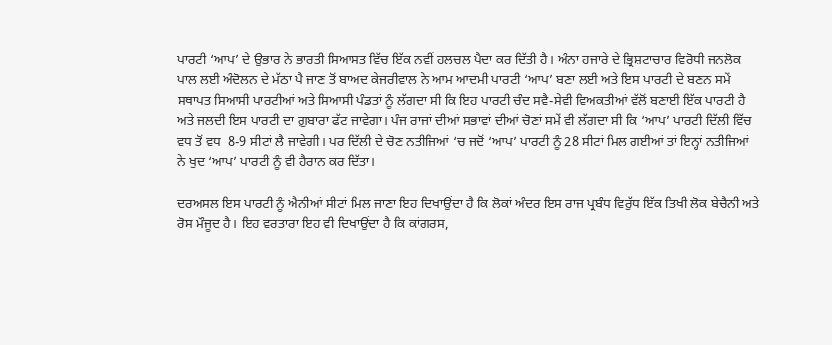ਪਾਰਟੀ ‘ਆਪ’ ਦੇ ਉਭਾਰ ਨੇ ਭਾਰਤੀ ਸਿਆਸਤ ਵਿੱਚ ਇੱਕ ਨਵੀਂ ਹਲਚਲ ਪੈਦਾ ਕਰ ਦਿੱਤੀ ਹੈ। ਅੰਨਾ ਹਜਾਰੇ ਦੇ ਭ੍ਰਿਸ਼ਟਾਚਾਰ ਵਿਰੋਧੀ ਜਨਲੋਕ ਪਾਲ ਲਈ ਅੰਦੋਲਨ ਦੇ ਮੱਠਾ ਪੈ ਜਾਣ ਤੋਂ ਬਾਅਦ ਕੇਜਰੀਵਾਲ ਨੇ ਆਮ ਆਦਮੀ ਪਾਰਟੀ ‘ਆਪ’ ਬਣਾ ਲਈ ਅਤੇ ਇਸ ਪਾਰਟੀ ਦੇ ਬਣਨ ਸਮੇਂ ਸਥਾਪਤ ਸਿਆਸੀ ਪਾਰਟੀਆਂ ਅਤੇ ਸਿਆਸੀ ਪੰਡਤਾਂ ਨੂੰ ਲੱਗਦਾ ਸੀ ਕਿ ਇਹ ਪਾਰਟੀ ਚੰਦ ਸਵੈ-ਸੇਵੀ ਵਿਅਕਤੀਆਂ ਵੱਲੋਂ ਬਣਾਈ ਇੱਕ ਪਾਰਟੀ ਹੈ ਅਤੇ ਜਲਦੀ ਇਸ ਪਾਰਟੀ ਦਾ ਗ਼ੁਬਾਰਾ ਫੱਟ ਜਾਵੇਗਾ। ਪੰਜ ਰਾਜਾਂ ਦੀਆਂ ਸਭਾਵਾਂ ਦੀਆਂ ਚੋਣਾਂ ਸਮੇਂ ਵੀ ਲੱਗਦਾ ਸੀ ਕਿ ‘ਆਪ’ ਪਾਰਟੀ ਦਿੱਲੀ ਵਿੱਚ ਵਧ ਤੋਂ ਵਧ  8-9 ਸੀਟਾਂ ਲੈ ਜਾਵੇਗੀ। ਪਰ ਦਿੱਲੀ ਦੇ ਚੋਣ ਨਤੀਜਿਆਂ ‘ਚ ਜਦੋਂ ‘ਆਪ’ ਪਾਰਟੀ ਨੂੰ 28 ਸੀਟਾਂ ਮਿਲ ਗਈਆਂ ਤਾਂ ਇਨ੍ਹਾਂ ਨਤੀਜਿਆਂ ਨੇ ਖੁਦ ‘ਆਪ’ ਪਾਰਟੀ ਨੂੰ ਵੀ ਹੈਰਾਨ ਕਰ ਦਿੱਤਾ।

ਦਰਅਸਲ ਇਸ ਪਾਰਟੀ ਨੂੰ ਐਨੀਆਂ ਸੀਟਾਂ ਮਿਲ ਜਾਣਾ ਇਹ ਦਿਖਾਉਂਦਾ ਹੈ ਕਿ ਲੋਕਾਂ ਅੰਦਰ ਇਸ ਰਾਜ ਪ੍ਰਬੰਧ ਵਿਰੁੱਧ ਇੱਕ ਤਿਖੀ ਲੋਕ ਬੇਚੈਨੀ ਅਤੇ ਰੋਸ ਮੌਜੂਦ ਹੈ। ਇਹ ਵਰਤਾਰਾ ਇਹ ਵੀ ਦਿਖਾਉਂਦਾ ਹੈ ਕਿ ਕਾਂਗਰਸ,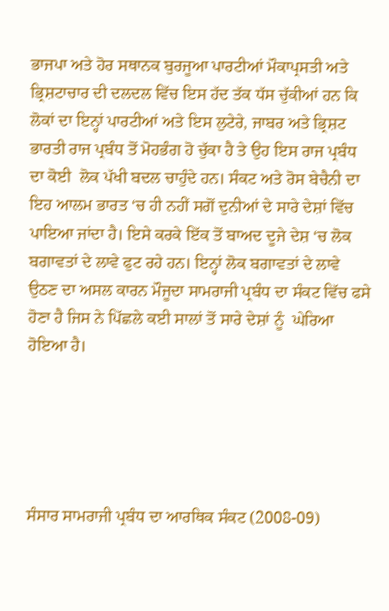ਭਾਜਪਾ ਅਤੇ ਹੋਰ ਸਥਾਨਕ ਬੁਰਜੂਆ ਪਾਰਟੀਆਂ ਮੌਕਾਪ੍ਰਸਤੀ ਅਤੇ ਭ੍ਰਿਸ਼ਟਾਚਾਰ ਦੀ ਦਲਦਲ ਵਿੱਚ ਇਸ ਹੱਦ ਤੱਕ ਧੱਸ ਚੁੱਕੀਆਂ ਹਨ ਕਿ ਲੋਕਾਂ ਦਾ ਇਨ੍ਹਾਂ ਪਾਰਟੀਆਂ ਅਤੇ ਇਸ ਲੁਟੇਰੇ, ਜਾਬਰ ਅਤੇ ਭ੍ਰਿਸ਼ਟ ਭਾਰਤੀ ਰਾਜ ਪ੍ਰਬੰਧ ਤੋਂ ਮੋਹਭੰਗ ਹੋ ਚੁੱਕਾ ਹੈ ਤੇ ਉਹ ਇਸ ਰਾਜ ਪ੍ਰਬੰਧ ਦਾ ਕੋਈ  ਲੋਕ ਪੱਖੀ ਬਦਲ ਚਾਹੁੰਦੇ ਹਨ। ਸੰਕਟ ਅਤੇ ਰੋਸ ਬੇਚੈਨੀ ਦਾ ਇਹ ਆਲਮ ਭਾਰਤ ‘ਚ ਹੀ ਨਹੀਂ ਸਗੋਂ ਦੁਨੀਆਂ ਦੇ ਸਾਰੇ ਦੇਸ਼ਾਂ ਵਿੱਚ ਪਾਇਆ ਜਾਂਦਾ ਹੈ। ਇਸੇ ਕਰਕੇ ਇੱਕ ਤੋਂ ਬਾਅਦ ਦੂਜੇ ਦੇਸ਼ ‘ਚ ਲੋਕ ਬਗਾਵਤਾਂ ਦੇ ਲਾਵੇ ਫੁਟ ਰਹੇ ਹਨ। ਇਨ੍ਹਾਂ ਲੋਕ ਬਗਾਵਤਾਂ ਦੇ ਲਾਵੇ ਉਠਣ ਦਾ ਅਸਲ ਕਾਰਨ ਮੌਜੂਦਾ ਸਾਮਰਾਜੀ ਪ੍ਰਬੰਧ ਦਾ ਸੰਕਟ ਵਿੱਚ ਫਸੇ ਹੋਣਾ ਹੈ ਜਿਸ ਨੇ ਪਿੱਛਲੇ ਕਈ ਸਾਲਾਂ ਤੋਂ ਸਾਰੇ ਦੇਸ਼ਾਂ ਨੂੰ  ਘੇਰਿਆ ਹੋਇਆ ਹੈ।





ਸੰਸਾਰ ਸਾਮਰਾਜੀ ਪ੍ਰਬੰਧ ਦਾ ਆਰਥਿਕ ਸੰਕਟ (2008-09)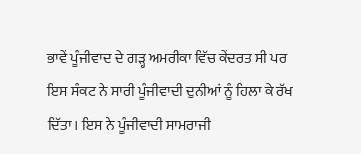ਭਾਵੇਂ ਪੂੰਜੀਵਾਦ ਦੇ ਗੜ੍ਹ ਅਮਰੀਕਾ ਵਿੱਚ ਕੇਂਦਰਤ ਸੀ ਪਰ ਇਸ ਸੰਕਟ ਨੇ ਸਾਰੀ ਪੂੰਜੀਵਾਦੀ ਦੁਨੀਆਂ ਨੂੰ ਹਿਲਾ ਕੇ ਰੱਖ ਦਿੱਤਾ। ਇਸ ਨੇ ਪੂੰਜੀਵਾਦੀ ਸਾਮਰਾਜੀ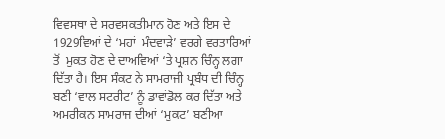ਵਿਵਸਥਾ ਦੇ ਸਰਵਸਕਤੀਮਾਨ ਹੋਣ ਅਤੇ ਇਸ ਦੇ 1929ਵਿਆਂ ਦੇ ‘ਮਹਾਂ  ਮੰਦਵਾੜੇ’ ਵਰਗੇ ਵਰਤਾਰਿਆਂ ਤੋਂ  ਮੁਕਤ ਹੋਣ ਦੇ ਦਾਅਵਿਆਂ ‘ਤੇ ਪ੍ਰਸ਼ਨ ਚਿੰਨ੍ਹ ਲਗਾ ਦਿੱਤਾ ਹੈ। ਇਸ ਸੰਕਟ ਨੇ ਸਾਮਰਾਜੀ ਪ੍ਰਬੰਧ ਦੀ ਚਿੰਨ੍ਹ ਬਣੀ ‘ਵਾਲ ਸਟਰੀਟ’ ਨੂੰ ਡਾਵਾਂਡੋਲ ਕਰ ਦਿੱਤਾ ਅਤੇ ਅਮਰੀਕਨ ਸਾਮਰਾਜ ਦੀਆਂ ‘ਮੁਕਟ’ ਬਣੀਆ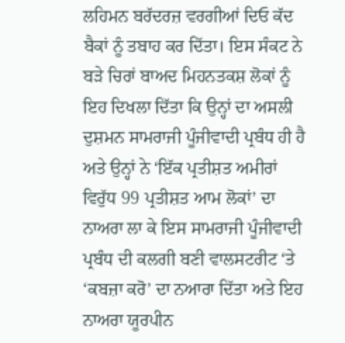ਲਹਿਮਨ ਬਰੱਦਰਜ਼ ਵਰਗੀਆਂ ਦਿਓ ਕੱਦ ਬੈਕਾਂ ਨੂੰ ਤਬਾਹ ਕਰ ਦਿੱਤਾ। ਇਸ ਸੰਕਟ ਨੇ ਬੜੇ ਚਿਰਾਂ ਬਾਅਦ ਮਿਹਨਤਕਸ਼ ਲੋਕਾਂ ਨੂੰ ਇਹ ਦਿਖਲਾ ਦਿੱਤਾ ਕਿ ਉਨ੍ਹਾਂ ਦਾ ਅਸਲੀ ਦੁਸ਼ਮਨ ਸਾਮਰਾਜੀ ਪੂੰਜੀਵਾਦੀ ਪ੍ਰਬੰਧ ਹੀ ਹੈ ਅਤੇ ਉਨ੍ਹਾਂ ਨੇ ‘ਇੱਕ ਪ੍ਰਤੀਸ਼ਤ ਅਮੀਰਾਂ ਵਿਰੁੱਧ 99 ਪ੍ਰਤੀਸ਼ਤ ਆਮ ਲੋਕਾਂ’ ਦਾ ਨਾਅਰਾ ਲਾ ਕੇ ਇਸ ਸਾਮਰਾਜੀ ਪੂੰਜੀਵਾਦੀ ਪ੍ਰਬੰਧ ਦੀ ਕਲਗੀ ਬਣੀ ਵਾਲਸਟਰੀਟ ‘ਤੇ ‘ਕਬਜ਼ਾ ਕਰੋ’ ਦਾ ਨਆਰਾ ਦਿੱਤਾ ਅਤੇ ਇਹ ਨਾਅਰਾ ਯੂਰਪੀਨ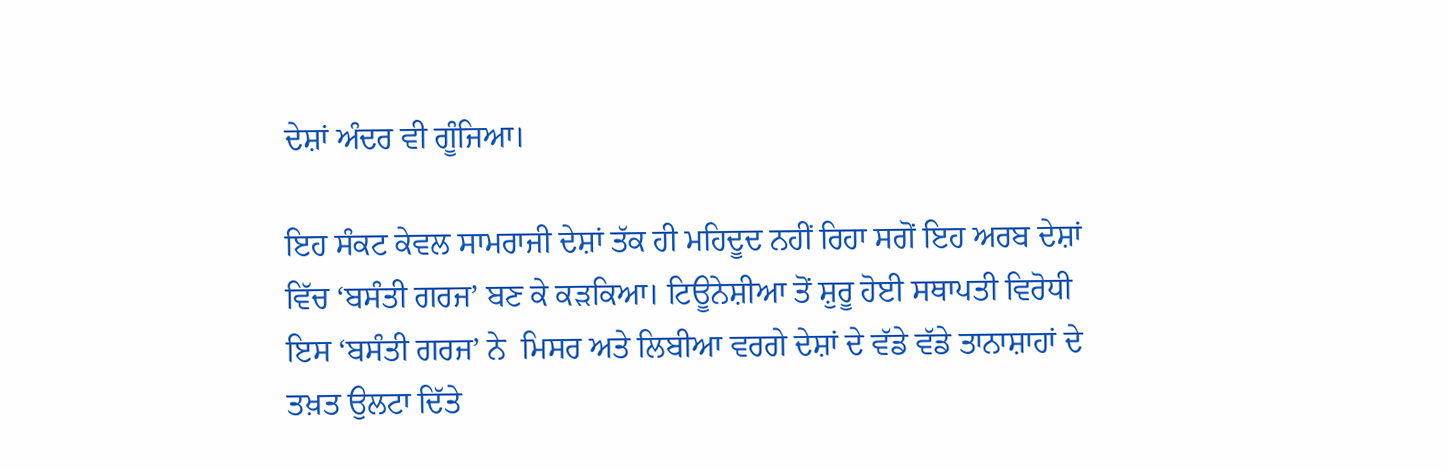ਦੇਸ਼ਾਂ ਅੰਦਰ ਵੀ ਗੂੰਜਿਆ।

ਇਹ ਸੰਕਟ ਕੇਵਲ ਸਾਮਰਾਜੀ ਦੇਸ਼ਾਂ ਤੱਕ ਹੀ ਮਹਿਦੂਦ ਨਹੀਂ ਰਿਹਾ ਸਗੋਂ ਇਹ ਅਰਬ ਦੇਸ਼ਾਂ ਵਿੱਚ ‘ਬਸੰਤੀ ਗਰਜ’ ਬਣ ਕੇ ਕੜਕਿਆ। ਟਿਊਨੇਸ਼ੀਆ ਤੋਂ ਸ਼ੁਰੂ ਹੋਈ ਸਥਾਪਤੀ ਵਿਰੋਧੀ ਇਸ ‘ਬਸੰਤੀ ਗਰਜ’ ਨੇ  ਮਿਸਰ ਅਤੇ ਲਿਬੀਆ ਵਰਗੇ ਦੇਸ਼ਾਂ ਦੇ ਵੱਡੇ ਵੱਡੇ ਤਾਨਾਸ਼ਾਹਾਂ ਦੇ ਤਖ਼ਤ ਉਲਟਾ ਦਿੱਤੇ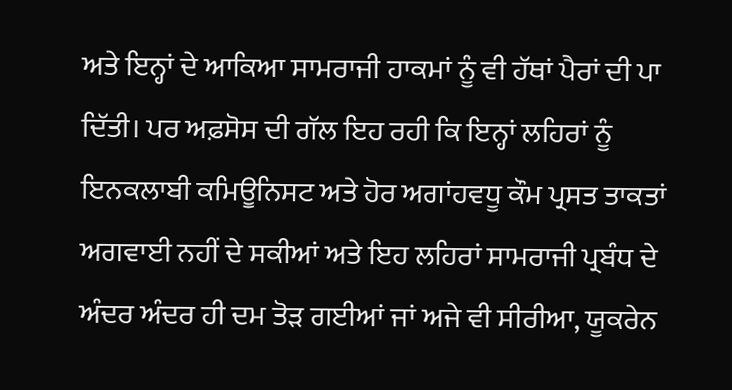ਅਤੇ ਇਨ੍ਹਾਂ ਦੇ ਆਕਿਆ ਸਾਮਰਾਜੀ ਹਾਕਮਾਂ ਨੂੰ ਵੀ ਹੱਥਾਂ ਪੈਰਾਂ ਦੀ ਪਾ ਦਿੱਤੀ। ਪਰ ਅਫ਼ਸੋਸ ਦੀ ਗੱਲ ਇਹ ਰਹੀ ਕਿ ਇਨ੍ਹਾਂ ਲਹਿਰਾਂ ਨੂੰ ਇਨਕਲਾਬੀ ਕਮਿਊਨਿਸਟ ਅਤੇ ਹੋਰ ਅਗਾਂਹਵਧੂ ਕੌਮ ਪ੍ਰਸਤ ਤਾਕਤਾਂ ਅਗਵਾਈ ਨਹੀਂ ਦੇ ਸਕੀਆਂ ਅਤੇ ਇਹ ਲਹਿਰਾਂ ਸਾਮਰਾਜੀ ਪ੍ਰਬੰਧ ਦੇ ਅੰਦਰ ਅੰਦਰ ਹੀ ਦਮ ਤੋੜ ਗਈਆਂ ਜਾਂ ਅਜੇ ਵੀ ਸੀਰੀਆ, ਯੂਕਰੇਨ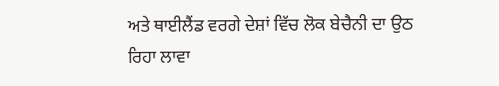ਅਤੇ ਥਾਈਲੈਂਡ ਵਰਗੇ ਦੇਸ਼ਾਂ ਵਿੱਚ ਲੋਕ ਬੇਚੈਨੀ ਦਾ ਉਠ ਰਿਹਾ ਲਾਵਾ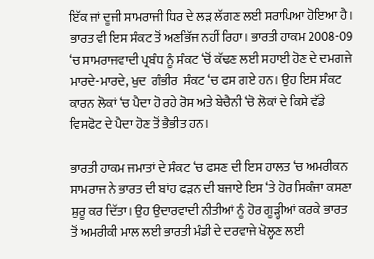ਇੱਕ ਜਾਂ ਦੂਜੀ ਸਾਮਰਾਜੀ ਧਿਰ ਦੇ ਲੜ ਲੱਗਣ ਲਈ ਸਰਾਪਿਆ ਹੋਇਆ ਹੈ। ਭਾਰਤ ਵੀ ਇਸ ਸੰਕਟ ਤੋਂ ਅਣਭਿੱਜ ਨਹੀਂ ਰਿਹਾ। ਭਾਰਤੀ ਹਾਕਮ 2008-09 ‘ਚ ਸਾਮਰਾਜਵਾਦੀ ਪ੍ਰਬੰਧ ਨੂੰ ਸੰਕਟ ‘ਚੋਂ ਕੱਢਣ ਲਈ ਸਹਾਈ ਹੋਣ ਦੇ ਦਮਗਜੇ ਮਾਰਦੇ-ਮਾਰਦੇ, ਖੁਦ  ਗੰਭੀਰ  ਸੰਕਟ ‘ਚ ਫਸ ਗਏ ਹਨ। ਉਹ ਇਸ ਸੰਕਟ ਕਾਰਨ ਲੋਕਾਂ ‘ਚ ਪੈਦਾ ਹੋ ਰਹੇ ਰੋਸ ਅਤੇ ਬੇਚੈਨੀ ‘ਚੋ ਲੋਕਾਂ ਦੇ ਕਿਸੇ ਵੱਡੇ ਵਿਸਫੋਟ ਦੇ ਪੈਦਾ ਹੋਣ ਤੋਂ ਭੈਭੀਤ ਹਨ।

ਭਾਰਤੀ ਹਾਕਮ ਜਮਾਤਾਂ ਦੇ ਸੰਕਟ ‘ਚ ਫਸਣ ਦੀ ਇਸ ਹਾਲਤ ‘ਚ ਅਮਰੀਕਨ ਸਾਮਰਾਜ ਨੇ ਭਾਰਤ ਦੀ ਬਾਂਹ ਫੜਨ ਦੀ ਬਜਾਏ ਇਸ ‘ਤੇ ਹੋਰ ਸਿਕੰਜਾ ਕਸਣਾ ਸ਼ੁਰੂ ਕਰ ਦਿੱਤਾ। ਉਹ ਉਦਾਰਵਾਦੀ ਨੀਤੀਆਂ ਨੂੰ ਹੋਰ ਗੂੜ੍ਹੀਆਂ ਕਰਕੇ ਭਾਰਤ ਤੋਂ ਅਮਰੀਕੀ ਮਾਲ ਲਈ ਭਾਰਤੀ ਮੰਡੀ ਦੇ ਦਰਵਾਜੇ ਖੋਲ੍ਹਣ ਲਈ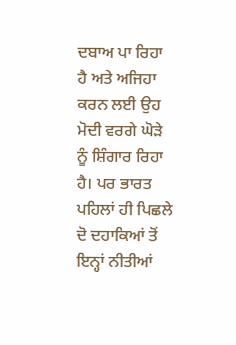ਦਬਾਅ ਪਾ ਰਿਹਾ ਹੈ ਅਤੇ ਅਜਿਹਾ ਕਰਨ ਲਈ ਉਹ ਮੋਦੀ ਵਰਗੇ ਘੋੜੇ ਨੂੰ ਸ਼ਿੰਗਾਰ ਰਿਹਾ ਹੈ। ਪਰ ਭਾਰਤ ਪਹਿਲਾਂ ਹੀ ਪਿਛਲੇ ਦੋ ਦਹਾਕਿਆਂ ਤੋਂ ਇਨ੍ਹਾਂ ਨੀਤੀਆਂ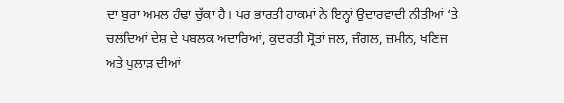ਦਾ ਬੁਰਾ ਅਮਲ ਹੰਢਾ ਚੁੱਕਾ ਹੈ। ਪਰ ਭਾਰਤੀ ਹਾਕਮਾਂ ਨੇ ਇਨ੍ਹਾਂ ਉਦਾਰਵਾਦੀ ਨੀਤੀਆਂ ‘ਤੇ ਚਲਦਿਆਂ ਦੇਸ਼ ਦੇ ਪਬਲਕ ਅਦਾਰਿਆਂ, ਕੁਦਰਤੀ ਸ੍ਰੋਤਾਂ ਜਲ, ਜੰਗਲ, ਜ਼ਮੀਨ, ਖਣਿਜ ਅਤੇ ਪੁਲਾੜ ਦੀਆਂ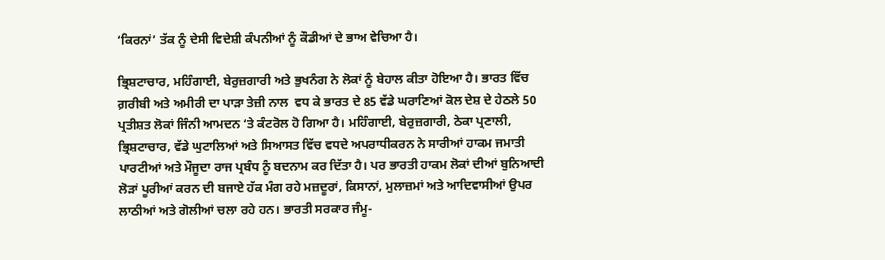‘ਕਿਰਨਾਂ’ ਤੱਕ ਨੂੰ ਦੇਸੀ ਵਿਦੇਸ਼ੀ ਕੰਪਨੀਆਂ ਨੂੰ ਕੌਡੀਆਂ ਦੇ ਭਾਅ ਵੇਚਿਆ ਹੈ।

ਭ੍ਰਿਸ਼ਟਾਚਾਰ, ਮਹਿੰਗਾਈ, ਬੇਰੁਜ਼ਗਾਰੀ ਅਤੇ ਭੁਖਨੰਗ ਨੇ ਲੋਕਾਂ ਨੂੰ ਬੇਹਾਲ ਕੀਤਾ ਹੋਇਆ ਹੈ। ਭਾਰਤ ਵਿੱਚ ਗ਼ਰੀਬੀ ਅਤੇ ਅਮੀਰੀ ਦਾ ਪਾੜਾ ਤੇਜ਼ੀ ਨਾਲ  ਵਧ ਕੇ ਭਾਰਤ ਦੇ 85 ਵੱਡੇ ਘਰਾਣਿਆਂ ਕੋਲ ਦੇਸ਼ ਦੇ ਹੇਠਲੇ 50 ਪ੍ਰਤੀਸ਼ਤ ਲੋਕਾਂ ਜਿੰਨੀ ਆਮਦਨ ‘ਤੇ ਕੰਟਰੋਲ ਹੋ ਗਿਆ ਹੈ। ਮਹਿੰਗਾਈ, ਬੇਰੁਜ਼ਗਾਰੀ, ਠੇਕਾ ਪ੍ਰਣਾਲੀ, ਭ੍ਰਿਸ਼ਟਾਚਾਰ, ਵੱਡੇ ਘੁਟਾਲਿਆਂ ਅਤੇ ਸਿਆਸਤ ਵਿੱਚ ਵਧਦੇ ਅਪਰਾਧੀਕਰਨ ਨੇ ਸਾਰੀਆਂ ਹਾਕਮ ਜਮਾਤੀ ਪਾਰਟੀਆਂ ਅਤੇ ਮੌਜੂਦਾ ਰਾਜ ਪ੍ਰਬੰਧ ਨੂੰ ਬਦਨਾਮ ਕਰ ਦਿੱਤਾ ਹੈ। ਪਰ ਭਾਰਤੀ ਹਾਕਮ ਲੋਕਾਂ ਦੀਆਂ ਬੁਨਿਆਦੀ ਲੋੜਾਂ ਪੂਰੀਆਂ ਕਰਨ ਦੀ ਬਜਾਏ ਹੱਕ ਮੰਗ ਰਹੇ ਮਜ਼ਦੂਰਾਂ, ਕਿਸਾਨਾਂ, ਮੁਲਾਜ਼ਮਾਂ ਅਤੇ ਆਦਿਵਾਸੀਆਂ ਉਪਰ ਲਾਠੀਆਂ ਅਤੇ ਗੋਲੀਆਂ ਚਲਾ ਰਹੇ ਹਨ। ਭਾਰਤੀ ਸਰਕਾਰ ਜੰਮੂ-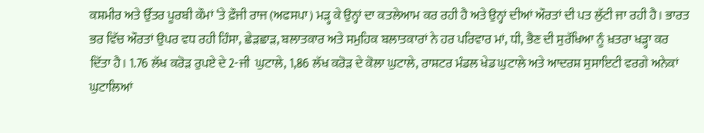ਕਸ਼ਮੀਰ ਅਤੇ ਉੱਤਰ ਪੂਰਬੀ ਕੌਮਾਂ ‘ਤੇ ਫ਼ੌਜੀ ਰਾਜ (ਅਫਸਪਾ) ਮੜ੍ਹ ਕੇ ਉਨ੍ਹਾਂ ਦਾ ਕਤਲੇਆਮ ਕਰ ਰਹੀ ਹੈ ਅਤੇ ਉਨ੍ਹਾਂ ਦੀਆਂ ਔਰਤਾਂ ਦੀ ਪਤ ਲੁੱਟੀ ਜਾ ਰਹੀ ਹੈ। ਭਾਰਤ ਭਰ ਵਿੱਚ ਔਰਤਾਂ ਉਪਰ ਵਧ ਰਹੀ ਹਿੰਸਾ, ਛੇੜਛਾੜ, ਬਲਾਤਕਾਰ ਅਤੇ ਸਮੁਹਿਕ ਬਲਾਤਕਾਰਾਂ ਨੇ ਹਰ ਪਰਿਵਾਰ ਮਾਂ, ਧੀ, ਭੈਣ ਦੀ ਸੁਰੱਖਿਆ ਨੂੰ ਖ਼ਤਰਾ ਖੜ੍ਹਾ ਕਰ ਦਿੱਤਾ ਹੈ। 1.76 ਲੱਖ ਕਰੋੜ ਰੁਪਏ ਦੇ 2-ਜੀ  ਘੁਟਾਲੇ, 1,86 ਲੱਖ ਕਰੋੜ ਦੇ ਕੋਲਾ ਘੁਟਾਲੇ, ਰਾਸ਼ਟਰ ਮੰਡਲ ਖੇਡ ਘੁਟਾਲੇ ਅਤੇ ਆਦਰਸ਼ ਸੁਸਾਇਟੀ ਵਰਗੇ ਅਨੇਕਾਂ ਘੁਟਾਲਿਆਂ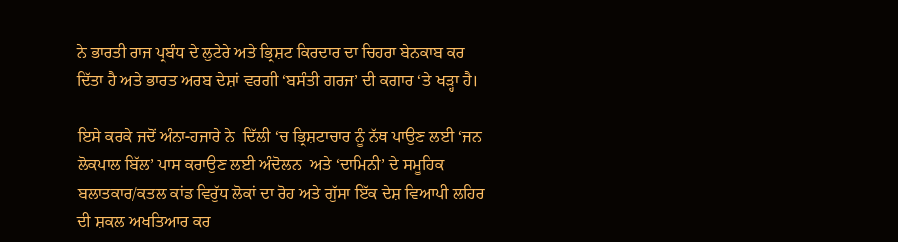ਨੇ ਭਾਰਤੀ ਰਾਜ ਪ੍ਰਬੰਧ ਦੇ ਲੁਟੇਰੇ ਅਤੇ ਭ੍ਰਿਸ਼ਟ ਕਿਰਦਾਰ ਦਾ ਚਿਹਰਾ ਬੇਨਕਾਬ ਕਰ ਦਿੱਤਾ ਹੈ ਅਤੇ ਭਾਰਤ ਅਰਬ ਦੇਸ਼ਾਂ ਵਰਗੀ ‘ਬਸੰਤੀ ਗਰਜ’ ਦੀ ਕਗਾਰ ‘ਤੇ ਖੜ੍ਹਾ ਹੈ।

ਇਸੇ ਕਰਕੇ ਜਦੋਂ ਅੰਨਾ-ਹਜਾਰੇ ਨੇ  ਦਿੱਲੀ ‘ਚ ਭ੍ਰਿਸ਼ਟਾਚਾਰ ਨੂੰ ਨੱਥ ਪਾਉਣ ਲਈ ‘ਜਨ ਲੋਕਪਾਲ ਬਿੱਲ’ ਪਾਸ ਕਰਾਉਣ ਲਈ ਅੰਦੋਲਨ  ਅਤੇ ‘ਦਾਮਿਨੀ’ ਦੇ ਸਮੂਹਿਕ ਬਲਾਤਕਾਰ/ਕਤਲ ਕਾਂਡ ਵਿਰੁੱਧ ਲੋਕਾਂ ਦਾ ਰੋਹ ਅਤੇ ਗੁੱਸਾ ਇੱਕ ਦੇਸ਼ ਵਿਆਪੀ ਲਹਿਰ ਦੀ ਸ਼ਕਲ ਅਖਤਿਆਰ ਕਰ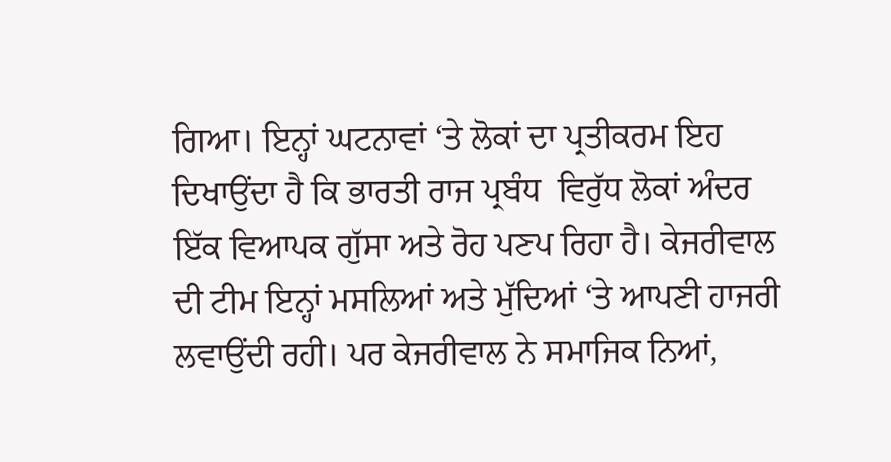ਗਿਆ। ਇਨ੍ਹਾਂ ਘਟਨਾਵਾਂ ‘ਤੇ ਲੋਕਾਂ ਦਾ ਪ੍ਰਤੀਕਰਮ ਇਹ ਦਿਖਾਉਂਦਾ ਹੈ ਕਿ ਭਾਰਤੀ ਰਾਜ ਪ੍ਰਬੰਧ  ਵਿਰੁੱਧ ਲੋਕਾਂ ਅੰਦਰ ਇੱਕ ਵਿਆਪਕ ਗੁੱਸਾ ਅਤੇ ਰੋਹ ਪਣਪ ਰਿਹਾ ਹੈ। ਕੇਜਰੀਵਾਲ ਦੀ ਟੀਮ ਇਨ੍ਹਾਂ ਮਸਲਿਆਂ ਅਤੇ ਮੁੱਦਿਆਂ ‘ਤੇ ਆਪਣੀ ਹਾਜਰੀ ਲਵਾਉਂਦੀ ਰਹੀ। ਪਰ ਕੇਜਰੀਵਾਲ ਨੇ ਸਮਾਜਿਕ ਨਿਆਂ,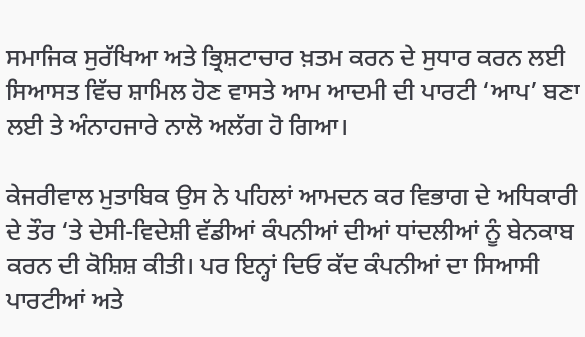ਸਮਾਜਿਕ ਸੁਰੱਖਿਆ ਅਤੇ ਭ੍ਰਿਸ਼ਟਾਚਾਰ ਖ਼ਤਮ ਕਰਨ ਦੇ ਸੁਧਾਰ ਕਰਨ ਲਈ ਸਿਆਸਤ ਵਿੱਚ ਸ਼ਾਮਿਲ ਹੋਣ ਵਾਸਤੇ ਆਮ ਆਦਮੀ ਦੀ ਪਾਰਟੀ ‘ਆਪ’ ਬਣਾ ਲਈ ਤੇ ਅੰਨਾਹਜਾਰੇ ਨਾਲੋ ਅਲੱਗ ਹੋ ਗਿਆ।

ਕੇਜਰੀਵਾਲ ਮੁਤਾਬਿਕ ਉਸ ਨੇ ਪਹਿਲਾਂ ਆਮਦਨ ਕਰ ਵਿਭਾਗ ਦੇ ਅਧਿਕਾਰੀ ਦੇ ਤੌਰ ‘ਤੇ ਦੇਸੀ-ਵਿਦੇਸ਼ੀ ਵੱਡੀਆਂ ਕੰਪਨੀਆਂ ਦੀਆਂ ਧਾਂਦਲੀਆਂ ਨੂੰ ਬੇਨਕਾਬ ਕਰਨ ਦੀ ਕੋਸ਼ਿਸ਼ ਕੀਤੀ। ਪਰ ਇਨ੍ਹਾਂ ਦਿਓ ਕੱਦ ਕੰਪਨੀਆਂ ਦਾ ਸਿਆਸੀ ਪਾਰਟੀਆਂ ਅਤੇ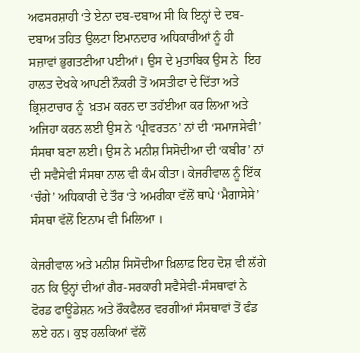ਅਫਸਰਸ਼ਾਹੀ ‘ਤੇ ਏਨਾ ਦਬ-ਦਬਾਅ ਸੀ ਕਿ ਇਨ੍ਹਾਂ ਦੇ ਦਬ-ਦਬਾਅ ਤਹਿਤ ਉਲਟਾ ਇਮਾਨਦਾਰ ਅਧਿਕਾਰੀਆਂ ਨੂੰ ਹੀ ਸਜ਼ਾਵਾਂ ਭੁਗਤਣੀਆ ਪਈਆਂ। ਉਸ ਦੇ ਮੁਤਾਬਿਕ ਉਸ ਨੇ  ਇਹ ਹਾਲਤ ਦੇਖਕੇ ਆਪਣੀ ਨੌਕਰੀ ਤੋਂ ਅਸਤੀਫਾ ਦੇ ਦਿੱਤਾ ਅਤੇ ਭ੍ਰਿਸ਼ਟਾਚਾਰ ਨੂੰ  ਖ਼ਤਮ ਕਰਨ ਦਾ ਤਹੱਈਆ ਕਰ ਲਿਆ ਅਤੇ ਅਜਿਹਾ ਕਰਨ ਲਈ ਉਸ ਨੇ ‘ਪ੍ਰੀਵਰਤਨ’ ਨਾਂ ਦੀ ‘ਸਮਾਜਸੇਵੀ’ ਸੰਸਥਾ ਬਣਾ ਲਈ। ਉਸ ਨੇ ਮਨੀਸ਼ ਸਿਸੋਦੀਆ ਦੀ ‘ਕਬੀਰ’ ਨਾਂ ਦੀ ਸਵੈਸੇਵੀ ਸੰਸਥਾ ਨਾਲ ਵੀ ਕੰਮ ਕੀਤਾ। ਕੇਜਰੀਵਾਲ ਨੂੰ ਇੱਕ ‘ਚੰਗੇ’ ਅਧਿਕਾਰੀ ਦੇ ਤੌਰ ‘ਤੇ ਅਮਰੀਕਾ ਵੱਲੋਂ ਥਾਪੇ ‘ਮੈਗਾਸੇਸੇ’ ਸੰਸਥਾ ਵੱਲੋਂ ਇਨਾਮ ਵੀ ਮਿਲਿਆ ।

ਕੇਜਰੀਵਾਲ ਅਤੇ ਮਨੀਸ਼ ਸਿਸੋਦੀਆ ਖ਼ਿਲਾਫ਼ ਇਹ ਦੋਸ਼ ਵੀ ਲੱਗੇ ਹਨ ਕਿ ਉਨ੍ਹਾਂ ਦੀਆਂ ਗੈਰ-ਸਰਕਾਰੀ ਸਵੈਸੇਵੀ-ਸੰਸਥਾਵਾਂ ਨੇ ਫੋਰਡ ਫਾਊਂਡੇਸ਼ਨ ਅਤੇ ਰੌਕਫੈਲਰ ਵਰਗੀਆਂ ਸੰਸਥਾਵਾਂ ਤੋਂ ਫੰਡ ਲਏ ਹਨ। ਕੁਝ ਹਲਕਿਆਂ ਵੱਲੋਂ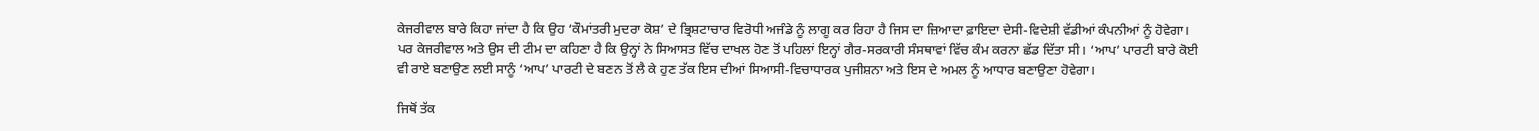ਕੇਜਰੀਵਾਲ ਬਾਰੇ ਕਿਹਾ ਜਾਂਦਾ ਹੈ ਕਿ ਉਹ ‘ਕੌਮਾਂਤਰੀ ਮੁਦਰਾ ਕੋਸ਼’ ਦੇ ਭ੍ਰਿਸ਼ਟਾਚਾਰ ਵਿਰੋਧੀ ਅਜੰਡੇ ਨੂੰ ਲਾਗੂ ਕਰ ਰਿਹਾ ਹੈ ਜਿਸ ਦਾ ਜ਼ਿਆਦਾ ਫ਼ਾਇਦਾ ਦੇਸੀ-ਵਿਦੇਸ਼ੀ ਵੱਡੀਆਂ ਕੰਪਨੀਆਂ ਨੂੰ ਹੋਵੇਗਾ। ਪਰ ਕੇਜਰੀਵਾਲ ਅਤੇ ਉਸ ਦੀ ਟੀਮ ਦਾ ਕਹਿਣਾ ਹੈ ਕਿ ਉਨ੍ਹਾਂ ਨੇ ਸਿਆਸਤ ਵਿੱਚ ਦਾਖਲ ਹੋਣ ਤੋਂ ਪਹਿਲਾਂ ਇਨ੍ਹਾਂ ਗੈਰ-ਸਰਕਾਰੀ ਸੰਸਥਾਵਾਂ ਵਿੱਚ ਕੰਮ ਕਰਨਾ ਛੱਡ ਦਿੱਤਾ ਸੀ। ‘ਆਪ’ ਪਾਰਟੀ ਬਾਰੇ ਕੋਈ ਵੀ ਰਾਏ ਬਣਾਉਣ ਲਈ ਸਾਨੂੰ ‘ਆਪ’ ਪਾਰਟੀ ਦੇ ਬਣਨ ਤੋਂ ਲੈ ਕੇ ਹੁਣ ਤੱਕ ਇਸ ਦੀਆਂ ਸਿਆਸੀ-ਵਿਚਾਧਾਰਕ ਪੁਜੀਸ਼ਨਾ ਅਤੇ ਇਸ ਦੇ ਅਮਲ ਨੂੰ ਆਧਾਰ ਬਣਾਉਣਾ ਹੋਵੇਗਾ।

ਜਿਥੋਂ ਤੱਕ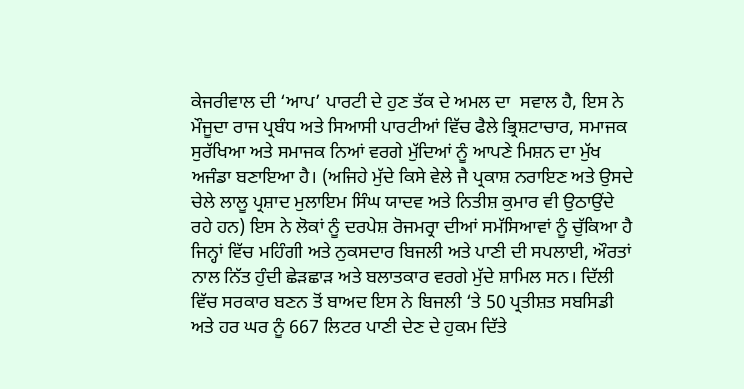ਕੇਜਰੀਵਾਲ ਦੀ ‘ਆਪ’ ਪਾਰਟੀ ਦੇ ਹੁਣ ਤੱਕ ਦੇ ਅਮਲ ਦਾ  ਸਵਾਲ ਹੈ, ਇਸ ਨੇ ਮੌਜੂਦਾ ਰਾਜ ਪ੍ਰਬੰਧ ਅਤੇ ਸਿਆਸੀ ਪਾਰਟੀਆਂ ਵਿੱਚ ਫੈਲੇ ਭ੍ਰਿਸ਼ਟਾਚਾਰ, ਸਮਾਜਕ ਸੁਰੱਖਿਆ ਅਤੇ ਸਮਾਜਕ ਨਿਆਂ ਵਰਗੇ ਮੁੱਦਿਆਂ ਨੂੰ ਆਪਣੇ ਮਿਸ਼ਨ ਦਾ ਮੁੱਖ ਅਜੰਡਾ ਬਣਾਇਆ ਹੈ। (ਅਜਿਹੇ ਮੁੱਦੇ ਕਿਸੇ ਵੇਲੇ ਜੈ ਪ੍ਰਕਾਸ਼ ਨਰਾਇਣ ਅਤੇ ਉਸਦੇ ਚੇਲੇ ਲਾਲੂ ਪ੍ਰਸ਼ਾਦ ਮੁਲਾਇਮ ਸਿੰਘ ਯਾਦਵ ਅਤੇ ਨਿਤੀਸ਼ ਕੁਮਾਰ ਵੀ ਉਠਾਉਂਦੇ ਰਹੇ ਹਨ) ਇਸ ਨੇ ਲੋਕਾਂ ਨੂੰ ਦਰਪੇਸ਼ ਰੋਜਮਰ੍ਰਾ ਦੀਆਂ ਸਮੱਸਿਆਵਾਂ ਨੂੰ ਚੁੱਕਿਆ ਹੈ ਜਿਨ੍ਹਾਂ ਵਿੱਚ ਮਹਿੰਗੀ ਅਤੇ ਨੁਕਸਦਾਰ ਬਿਜਲੀ ਅਤੇ ਪਾਣੀ ਦੀ ਸਪਲਾਈ, ਔਰਤਾਂ ਨਾਲ ਨਿੱਤ ਹੁੰਦੀ ਛੇੜਛਾੜ ਅਤੇ ਬਲਾਤਕਾਰ ਵਰਗੇ ਮੁੱਦੇ ਸ਼ਾਮਿਲ ਸਨ। ਦਿੱਲੀ ਵਿੱਚ ਸਰਕਾਰ ਬਣਨ ਤੋਂ ਬਾਅਦ ਇਸ ਨੇ ਬਿਜਲੀ ‘ਤੇ 50 ਪ੍ਰਤੀਸ਼ਤ ਸਬਸਿਡੀ ਅਤੇ ਹਰ ਘਰ ਨੂੰ 667 ਲਿਟਰ ਪਾਣੀ ਦੇਣ ਦੇ ਹੁਕਮ ਦਿੱਤੇ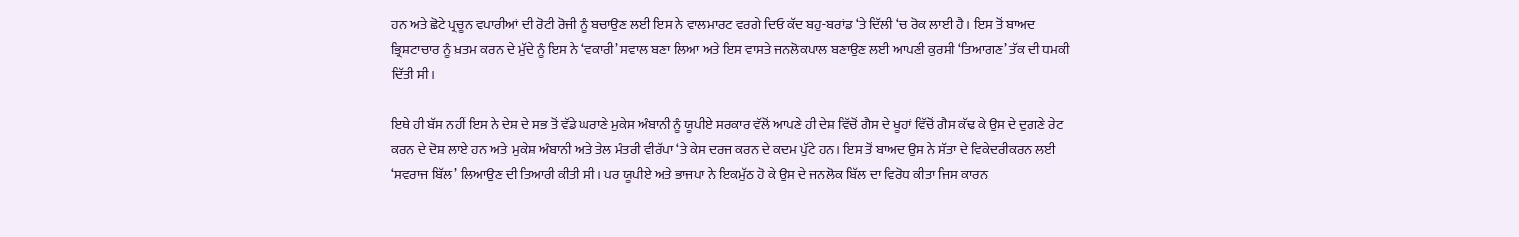ਹਨ ਅਤੇ ਛੋਟੇ ਪ੍ਰਚੂਨ ਵਪਾਰੀਆਂ ਦੀ ਰੋਟੀ ਰੋਜੀ ਨੂੰ ਬਚਾਉਣ ਲਈ ਇਸ ਨੇ ਵਾਲਮਾਰਟ ਵਰਗੇ ਦਿਓ ਕੱਦ ਬਹੁ-ਬਰਾਂਡ ‘ਤੇ ਦਿੱਲੀ ‘ਚ ਰੋਕ ਲਾਈ ਹੈ। ਇਸ ਤੋਂ ਬਾਅਦ ਭ੍ਰਿਸ਼ਟਾਚਾਰ ਨੂੰ ਖ਼ਤਮ ਕਰਨ ਦੇ ਮੁੱਦੇ ਨੂੰ ਇਸ ਨੇ ‘ਵਕਾਰੀ’ ਸਵਾਲ ਬਣਾ ਲਿਆ ਅਤੇ ਇਸ ਵਾਸਤੇ ਜਨਲੋਕਪਾਲ ਬਣਾਉਣ ਲਈ ਆਪਣੀ ਕੁਰਸੀ ‘ਤਿਆਗਣ’ ਤੱਕ ਦੀ ਧਮਕੀ ਦਿੱਤੀ ਸੀ।

ਇਥੇ ਹੀ ਬੱਸ ਨਹੀਂ ਇਸ ਨੇ ਦੇਸ਼ ਦੇ ਸਭ ਤੋਂ ਵੱਡੇ ਘਰਾਣੇ ਮੁਕੇਸ ਅੰਬਾਨੀ ਨੂੰ ਯੂਪੀਏ ਸਰਕਾਰ ਵੱਲੋਂ ਆਪਣੇ ਹੀ ਦੇਸ਼ ਵਿੱਚੋਂ ਗੈਸ ਦੇ ਖੂਹਾਂ ਵਿੱਚੋਂ ਗੈਸ ਕੱਢ ਕੇ ਉਸ ਦੇ ਦੁਗਣੇ ਰੇਟ ਕਰਨ ਦੇ ਦੋਸ਼ ਲਾਏ ਹਨ ਅਤੇ  ਮੁਕੇਸ਼ ਅੰਬਾਨੀ ਅਤੇ ਤੇਲ ਮੰਤਰੀ ਵੀਰੱਪਾ ‘ਤੇ ਕੇਸ ਦਰਜ ਕਰਨ ਦੇ ਕਦਮ ਪੁੱਟੇ ਹਨ। ਇਸ ਤੋਂ ਬਾਅਦ ਉਸ ਨੇ ਸੱਤਾ ਦੇ ਵਿਕੇਦਰੀਕਰਨ ਲਈ ‘ਸਵਰਾਜ ਬਿੱਲ’ ਲਿਆਉਣ ਦੀ ਤਿਆਰੀ ਕੀਤੀ ਸੀ। ਪਰ ਯੂਪੀਏ ਅਤੇ ਭਾਜਪਾ ਨੇ ਇਕਮੁੱਠ ਹੋ ਕੇ ਉਸ ਦੇ ਜਨਲੋਕ ਬਿੱਲ ਦਾ ਵਿਰੋਧ ਕੀਤਾ ਜਿਸ ਕਾਰਨ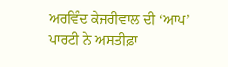ਅਰਵਿੰਦ ਕੇਜਰੀਵਾਲ ਦੀ ‘ਆਪ’ ਪਾਰਟੀ ਨੇ ਅਸਤੀਫ਼ਾ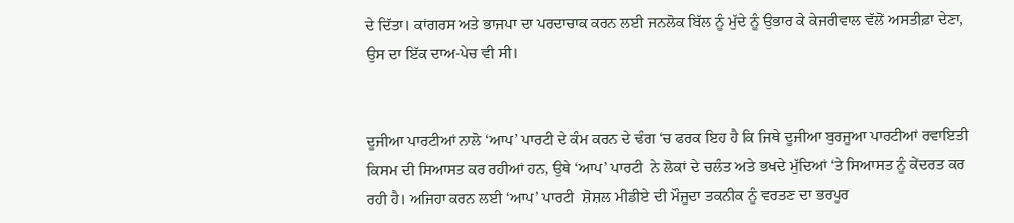ਦੇ ਦਿੱਤਾ। ਕਾਂਗਰਸ ਅਤੇ ਭਾਜਪਾ ਦਾ ਪਰਦਾਚਾਕ ਕਰਨ ਲਈ ਜਨਲੋਕ ਬਿੱਲ ਨੂੰ ਮੁੱਦੇ ਨੂੰ ਉਭਾਰ ਕੇ ਕੇਜਰੀਵਾਲ ਵੱਲੋਂ ਅਸਤੀਫ਼ਾ ਦੇਣਾ, ਉਸ ਦਾ ਇੱਕ ਦਾਅ-ਪੇਚ ਵੀ ਸੀ।


ਦੂਜੀਆ ਪਾਰਟੀਆਂ ਨਾਲੋ ‘ਆਪ’ ਪਾਰਟੀ ਦੇ ਕੰਮ ਕਰਨ ਦੇ ਢੰਗ ‘ਚ ਫਰਕ ਇਹ ਹੈ ਕਿ ਜਿਥੇ ਦੂਜੀਆ ਬੁਰਜੂਆ ਪਾਰਟੀਆਂ ਰਵਾਇਤੀ ਕਿਸਮ ਦੀ ਸਿਆਸਤ ਕਰ ਰਹੀਆਂ ਹਨ, ਉਥੇ ‘ਆਪ’ ਪਾਰਟੀ  ਨੇ ਲੋਕਾਂ ਦੇ ਚਲੰਤ ਅਤੇ ਭਖਦੇ ਮੁੱਦਿਆਂ ‘ਤੇ ਸਿਆਸਤ ਨੂੰ ਕੇਂਦਰਤ ਕਰ ਰਹੀ ਹੈ। ਅਜਿਹਾ ਕਰਨ ਲਈ ‘ਆਪ’ ਪਾਰਟੀ  ਸ਼ੋਸ਼ਲ ਮੀਡੀਏ ਦੀ ਮੌਜੂਦਾ ਤਕਨੀਕ ਨੂੰ ਵਰਤਣ ਦਾ ਭਰਪੂਰ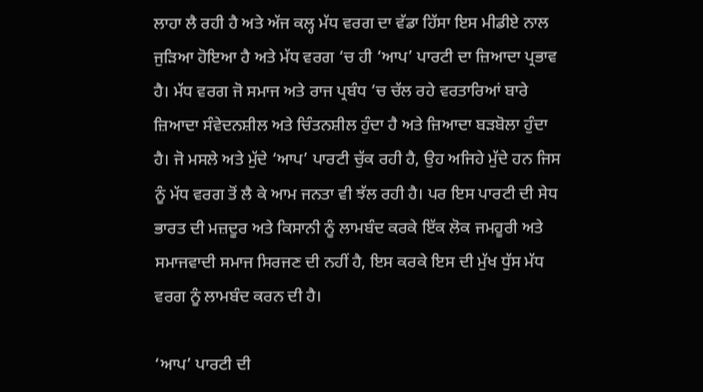ਲਾਹਾ ਲੈ ਰਹੀ ਹੈ ਅਤੇ ਅੱਜ ਕਲ੍ਹ ਮੱਧ ਵਰਗ ਦਾ ਵੱਡਾ ਹਿੱਸਾ ਇਸ ਮੀਡੀਏ ਨਾਲ ਜੁੜਿਆ ਹੋਇਆ ਹੈ ਅਤੇ ਮੱਧ ਵਰਗ ‘ਚ ਹੀ ‘ਆਪ’ ਪਾਰਟੀ ਦਾ ਜ਼ਿਆਦਾ ਪ੍ਰਭਾਵ ਹੈ। ਮੱਧ ਵਰਗ ਜੋ ਸਮਾਜ ਅਤੇ ਰਾਜ ਪ੍ਰਬੰਧ ‘ਚ ਚੱਲ ਰਹੇ ਵਰਤਾਰਿਆਂ ਬਾਰੇ ਜ਼ਿਆਦਾ ਸੰਵੇਦਨਸ਼ੀਲ ਅਤੇ ਚਿੰਤਨਸ਼ੀਲ ਹੁੰਦਾ ਹੈ ਅਤੇ ਜ਼ਿਆਦਾ ਬੜਬੋਲਾ ਹੁੰਦਾ ਹੈ। ਜੋ ਮਸਲੇ ਅਤੇ ਮੁੱਦੇ ‘ਆਪ’ ਪਾਰਟੀ ਚੁੱਕ ਰਹੀ ਹੈ, ਉਹ ਅਜਿਹੇ ਮੁੱਦੇ ਹਨ ਜਿਸ ਨੂੰ ਮੱਧ ਵਰਗ ਤੋਂ ਲੈ ਕੇ ਆਮ ਜਨਤਾ ਵੀ ਝੱਲ ਰਹੀ ਹੈ। ਪਰ ਇਸ ਪਾਰਟੀ ਦੀ ਸੇਧ ਭਾਰਤ ਦੀ ਮਜ਼ਦੂਰ ਅਤੇ ਕਿਸਾਨੀ ਨੂੰ ਲਾਮਬੰਦ ਕਰਕੇ ਇੱਕ ਲੋਕ ਜਮਹੂਰੀ ਅਤੇ ਸਮਾਜਵਾਦੀ ਸਮਾਜ ਸਿਰਜਣ ਦੀ ਨਹੀਂ ਹੈ, ਇਸ ਕਰਕੇ ਇਸ ਦੀ ਮੁੱਖ ਧੁੱਸ ਮੱਧ ਵਰਗ ਨੂੰ ਲਾਮਬੰਦ ਕਰਨ ਦੀ ਹੈ।

‘ਆਪ’ ਪਾਰਟੀ ਦੀ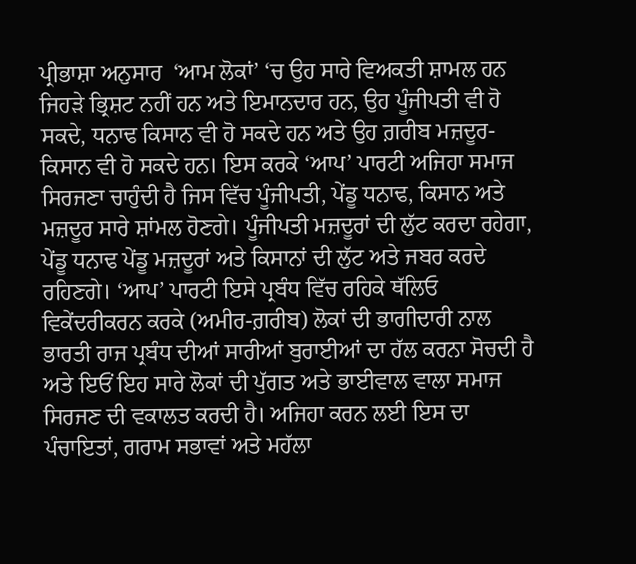ਪ੍ਰੀਭਾਸ਼ਾ ਅਨੁਸਾਰ  ‘ਆਮ ਲੋਕਾਂ’ ‘ਚ ਉਹ ਸਾਰੇ ਵਿਅਕਤੀ ਸ਼ਾਮਲ ਹਨ ਜਿਹੜੇ ਭ੍ਰਿਸ਼ਟ ਨਹੀਂ ਹਨ ਅਤੇ ਇਮਾਨਦਾਰ ਹਨ, ਉਹ ਪੂੰਜੀਪਤੀ ਵੀ ਹੋ ਸਕਦੇ, ਧਨਾਢ ਕਿਸਾਨ ਵੀ ਹੋ ਸਕਦੇ ਹਨ ਅਤੇ ਉਹ ਗ਼ਰੀਬ ਮਜ਼ਦੂਰ-ਕਿਸਾਨ ਵੀ ਹੋ ਸਕਦੇ ਹਨ। ਇਸ ਕਰਕੇ ‘ਆਪ’ ਪਾਰਟੀ ਅਜਿਹਾ ਸਮਾਜ ਸਿਰਜਣਾ ਚਾਹੁੰਦੀ ਹੈ ਜਿਸ ਵਿੱਚ ਪੂੰਜੀਪਤੀ, ਪੇਂਡੂ ਧਨਾਢ, ਕਿਸਾਨ ਅਤੇ ਮਜ਼ਦੂਰ ਸਾਰੇ ਸ਼ਾਂਮਲ ਹੋਣਗੇ। ਪੂੰਜੀਪਤੀ ਮਜ਼ਦੂਰਾਂ ਦੀ ਲੁੱਟ ਕਰਦਾ ਰਹੇਗਾ, ਪੇਂਡੂ ਧਨਾਢ ਪੇਂਡੂ ਮਜ਼ਦੂਰਾਂ ਅਤੇ ਕਿਸਾਨਾਂ ਦੀ ਲੁੱਟ ਅਤੇ ਜਬਰ ਕਰਦੇ ਰਹਿਣਗੇ। ‘ਆਪ’ ਪਾਰਟੀ ਇਸੇ ਪ੍ਰਬੰਧ ਵਿੱਚ ਰਹਿਕੇ ਥੱਲਿਓ ਵਿਕੇਂਦਰੀਕਰਨ ਕਰਕੇ (ਅਮੀਰ-ਗ਼ਰੀਬ) ਲੋਕਾਂ ਦੀ ਭਾਗੀਦਾਰੀ ਨਾਲ ਭਾਰਤੀ ਰਾਜ ਪ੍ਰਬੰਧ ਦੀਆਂ ਸਾਰੀਆਂ ਬੁਰਾਈਆਂ ਦਾ ਹੱਲ ਕਰਨਾ ਸੋਚਦੀ ਹੈ ਅਤੇ ਇਓਂ ਇਹ ਸਾਰੇ ਲੋਕਾਂ ਦੀ ਪੁੱਗਤ ਅਤੇ ਭਾਈਵਾਲ ਵਾਲਾ ਸਮਾਜ ਸਿਰਜਣ ਦੀ ਵਕਾਲਤ ਕਰਦੀ ਹੈ। ਅਜਿਹਾ ਕਰਨ ਲਈ ਇਸ ਦਾ ਪੰਚਾਇਤਾਂ, ਗਰਾਮ ਸਭਾਵਾਂ ਅਤੇ ਮਹੱਲਾ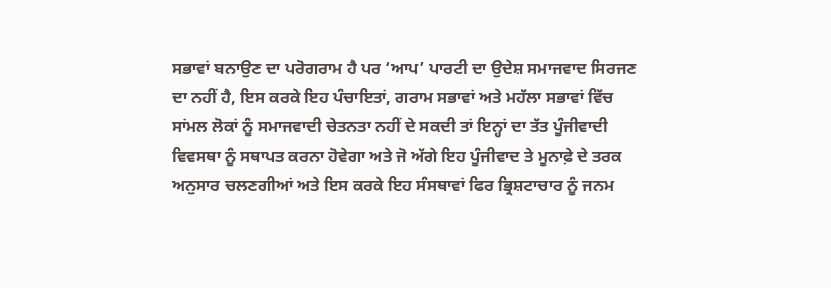ਸਭਾਵਾਂ ਬਨਾਉਣ ਦਾ ਪਰੋਗਰਾਮ ਹੈ ਪਰ ‘ਆਪ’ ਪਾਰਟੀ ਦਾ ਉਦੇਸ਼ ਸਮਾਜਵਾਦ ਸਿਰਜਣ ਦਾ ਨਹੀਂ ਹੈ, ਇਸ ਕਰਕੇ ਇਹ ਪੰਚਾਇਤਾਂ, ਗਰਾਮ ਸਭਾਵਾਂ ਅਤੇ ਮਹੱਲਾ ਸਭਾਵਾਂ ਵਿੱਚ ਸਾਂਮਲ ਲੋਕਾਂ ਨੂੰ ਸਮਾਜਵਾਦੀ ਚੇਤਨਤਾ ਨਹੀਂ ਦੇ ਸਕਦੀ ਤਾਂ ਇਨ੍ਹਾਂ ਦਾ ਤੱਤ ਪੂੰਜੀਵਾਦੀ ਵਿਵਸਥਾ ਨੂੰ ਸਥਾਪਤ ਕਰਨਾ ਹੋਵੇਗਾ ਅਤੇ ਜੋ ਅੱਗੇ ਇਹ ਪੂੰਜੀਵਾਦ ਤੇ ਮੂਨਾਫ਼ੇ ਦੇ ਤਰਕ ਅਨੁਸਾਰ ਚਲਣਗੀਆਂ ਅਤੇ ਇਸ ਕਰਕੇ ਇਹ ਸੰਸਥਾਵਾਂ ਫਿਰ ਭ੍ਰਿਸ਼ਟਾਚਾਰ ਨੂੰ ਜਨਮ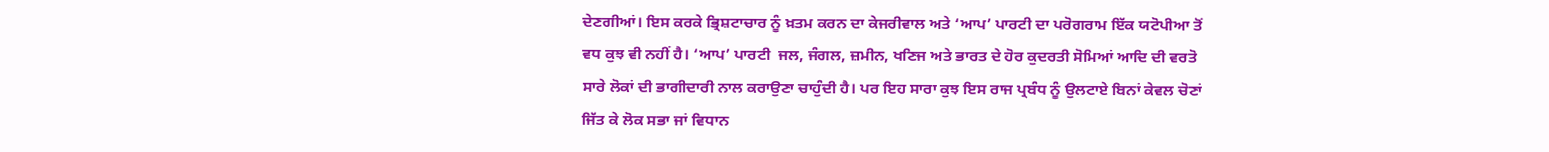ਦੇਣਗੀਆਂ। ਇਸ ਕਰਕੇ ਭ੍ਰਿਸ਼ਟਾਚਾਰ ਨੂੰ ਖ਼ਤਮ ਕਰਨ ਦਾ ਕੇਜਰੀਵਾਲ ਅਤੇ ‘ਆਪ’ ਪਾਰਟੀ ਦਾ ਪਰੋਗਰਾਮ ਇੱਕ ਯਟੋਪੀਆ ਤੋਂ ਵਧ ਕੁਝ ਵੀ ਨਹੀਂ ਹੈ। ‘ਆਪ’ ਪਾਰਟੀ  ਜਲ, ਜੰਗਲ, ਜ਼ਮੀਨ, ਖਣਿਜ ਅਤੇ ਭਾਰਤ ਦੇ ਹੋਰ ਕੁਦਰਤੀ ਸੋਮਿਆਂ ਆਦਿ ਦੀ ਵਰਤੋ ਸਾਰੇ ਲੋਕਾਂ ਦੀ ਭਾਗੀਦਾਰੀ ਨਾਲ ਕਰਾਉਣਾ ਚਾਹੁੰਦੀ ਹੈ। ਪਰ ਇਹ ਸਾਰਾ ਕੁਝ ਇਸ ਰਾਜ ਪ੍ਰਬੰਧ ਨੂੰ ਉਲਟਾਏ ਬਿਨਾਂ ਕੇਵਲ ਚੋਣਾਂ ਜਿੱਤ ਕੇ ਲੋਕ ਸਭਾ ਜਾਂ ਵਿਧਾਨ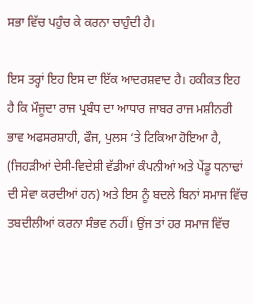ਸਭਾ ਵਿੱਚ ਪਹੁੰਚ ਕੇ ਕਰਨਾ ਚਾਹੁੰਦੀ ਹੈ।

ਇਸ ਤਰ੍ਹਾਂ ਇਹ ਇਸ ਦਾ ਇੱਕ ਆਦਰਸ਼ਵਾਦ ਹੈ। ਹਕੀਕਤ ਇਹ  ਹੈ ਕਿ ਮੌਜੂਦਾ ਰਾਜ ਪ੍ਰਬੰਧ ਦਾ ਆਧਾਰ ਜਾਬਰ ਰਾਜ ਮਸ਼ੀਨਰੀ ਭਾਵ ਅਫਸਰਸ਼ਾਹੀ, ਫੌਜ, ਪੁਲਸ ‘ਤੇ ਟਿਕਿਆ ਹੋਇਆ ਹੈ, (ਜਿਹੜੀਆਂ ਦੇਸੀ-ਵਿਦੇਸ਼ੀ ਵੱਡੀਆਂ ਕੰਪਨੀਆਂ ਅਤੇ ਪੇਂਡੂ ਧਨਾਢਾਂ ਦੀ ਸੇਵਾ ਕਰਦੀਆਂ ਹਨ) ਅਤੇ ਇਸ ਨੂੰ ਬਦਲੇ ਬਿਨਾਂ ਸਮਾਜ ਵਿੱਚ ਤਬਦੀਲੀਆਂ ਕਰਨਾ ਸੰਭਵ ਨਹੀਂ। ਉਂਜ ਤਾਂ ਹਰ ਸਮਾਜ ਵਿੱਚ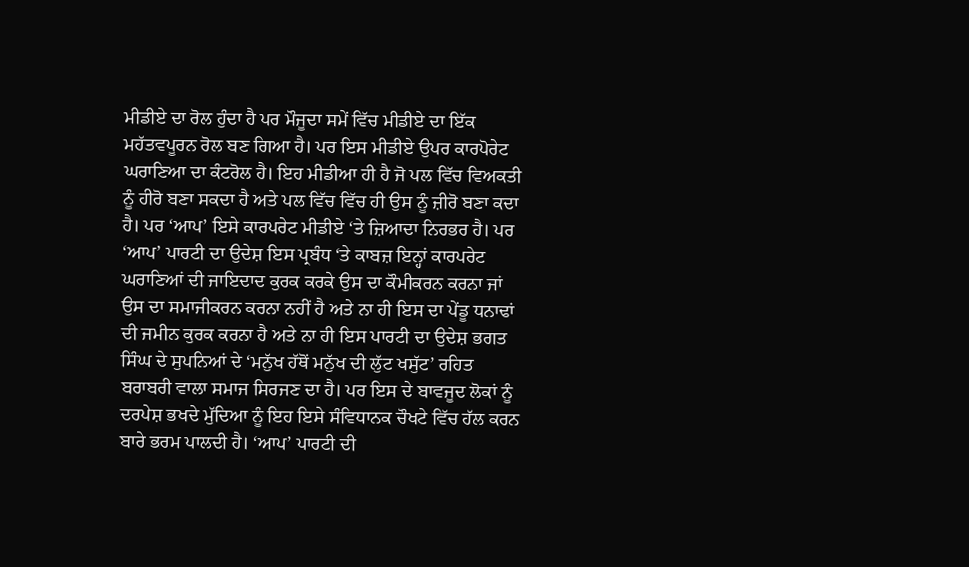ਮੀਡੀਏ ਦਾ ਰੋਲ ਹੁੰਦਾ ਹੈ ਪਰ ਮੌਜੂਦਾ ਸਮੇਂ ਵਿੱਚ ਮੀਡੀਏ ਦਾ ਇੱਕ ਮਹੱਤਵਪੂਰਨ ਰੋਲ ਬਣ ਗਿਆ ਹੈ। ਪਰ ਇਸ ਮੀਡੀਏ ਉਪਰ ਕਾਰਪੋਰੇਟ ਘਰਾਣਿਆ ਦਾ ਕੰਟਰੋਲ ਹੈ। ਇਹ ਮੀਡੀਆ ਹੀ ਹੈ ਜੋ ਪਲ ਵਿੱਚ ਵਿਅਕਤੀ ਨੂੰ ਹੀਰੋ ਬਣਾ ਸਕਦਾ ਹੈ ਅਤੇ ਪਲ ਵਿੱਚ ਵਿੱਚ ਹੀ ਉਸ ਨੂੰ ਜ਼ੀਰੋ ਬਣਾ ਕਦਾ ਹੈ। ਪਰ ‘ਆਪ’ ਇਸੇ ਕਾਰਪਰੇਟ ਮੀਡੀਏ ‘ਤੇ ਜ਼ਿਆਦਾ ਨਿਰਭਰ ਹੈ। ਪਰ ‘ਆਪ’ ਪਾਰਟੀ ਦਾ ਉਦੇਸ਼ ਇਸ ਪ੍ਰਬੰਧ ‘ਤੇ ਕਾਬਜ਼ ਇਨ੍ਹਾਂ ਕਾਰਪਰੇਟ ਘਰਾਣਿਆਂ ਦੀ ਜਾਇਦਾਦ ਕੁਰਕ ਕਰਕੇ ਉਸ ਦਾ ਕੌਮੀਕਰਨ ਕਰਨਾ ਜਾਂ ਉਸ ਦਾ ਸਮਾਜੀਕਰਨ ਕਰਨਾ ਨਹੀਂ ਹੈ ਅਤੇ ਨਾ ਹੀ ਇਸ ਦਾ ਪੇਂਡੂ ਧਨਾਢਾਂ ਦੀ ਜਮੀਨ ਕੁਰਕ ਕਰਨਾ ਹੈ ਅਤੇ ਨਾ ਹੀ ਇਸ ਪਾਰਟੀ ਦਾ ਉਦੇਸ਼ ਭਗਤ ਸਿੰਘ ਦੇ ਸੁਪਨਿਆਂ ਦੇ ‘ਮਨੁੱਖ ਹੱਥੋਂ ਮਨੁੱਖ ਦੀ ਲੁੱਟ ਖਸੁੱਟ’ ਰਹਿਤ ਬਰਾਬਰੀ ਵਾਲਾ ਸਮਾਜ ਸਿਰਜਣ ਦਾ ਹੈ। ਪਰ ਇਸ ਦੇ ਬਾਵਜੂਦ ਲੋਕਾਂ ਨੂੰ ਦਰਪੇਸ਼ ਭਖਦੇ ਮੁੱਦਿਆ ਨੂੰ ਇਹ ਇਸੇ ਸੰਵਿਧਾਨਕ ਚੌਖਟੇ ਵਿੱਚ ਹੱਲ ਕਰਨ ਬਾਰੇ ਭਰਮ ਪਾਲਦੀ ਹੈ। ‘ਆਪ’ ਪਾਰਟੀ ਦੀ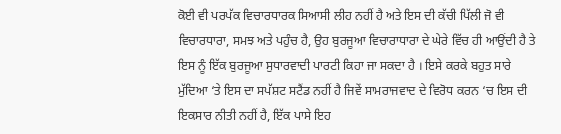ਕੋਈ ਵੀ ਪਰਪੱਕ ਵਿਚਾਰਧਾਰਕ ਸਿਆਸੀ ਲੀਹ ਨਹੀਂ ਹੈ ਅਤੇ ਇਸ ਦੀ ਕੱਚੀ ਪਿੱਲੀ ਜੋ ਵੀ ਵਿਚਾਰਧਾਰਾ, ਸਮਝ ਅਤੇ ਪਹੁੰਚ ਹੈ, ਉਹ ਬੁਰਜੂਆ ਵਿਚਾਰਾਧਾਰਾ ਦੇ ਘੇਰੇ ਵਿੱਚ ਹੀ ਆਉਂਦੀ ਹੈ ਤੇ ਇਸ ਨੂੰ ਇੱਕ ਬੁਰਜੂਆ ਸੁਧਾਰਵਾਦੀ ਪਾਰਟੀ ਕਿਹਾ ਜਾ ਸਕਦਾ ਹੈ । ਇਸੇ ਕਰਕੇ ਬਹੁਤ ਸਾਰੇ ਮੁੱਦਿਆ ‘ਤੇ ਇਸ ਦਾ ਸਪੱਸ਼ਟ ਸਟੈਂਡ ਨਹੀਂ ਹੈ ਜਿਵੇਂ ਸਾਮਰਾਜਵਾਦ ਦੇ ਵਿਰੋਧ ਕਰਨ ‘ਚ ਇਸ ਦੀ ਇਕਸਾਰ ਨੀਤੀ ਨਹੀਂ ਹੈ, ਇੱਕ ਪਾਸੇ ਇਹ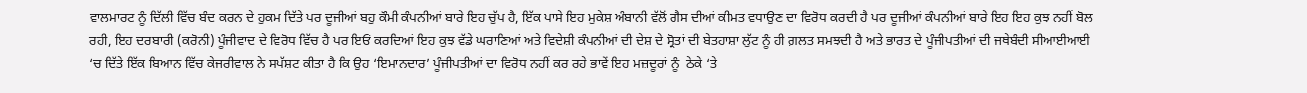ਵਾਲਮਾਰਟ ਨੂੰ ਦਿੱਲੀ ਵਿੱਚ ਬੰਦ ਕਰਨ ਦੇ ਹੁਕਮ ਦਿੱਤੇ ਪਰ ਦੂਜੀਆਂ ਬਹੁ ਕੌਮੀ ਕੰਪਨੀਆਂ ਬਾਰੇ ਇਹ ਚੁੱਪ ਹੈ, ਇੱਕ ਪਾਸੇ ਇਹ ਮੁਕੇਸ਼ ਅੰਬਾਨੀ ਵੱਲੋਂ ਗੈਸ ਦੀਆਂ ਕੀਮਤ ਵਧਾਉਣ ਦਾ ਵਿਰੋਧ ਕਰਦੀ ਹੈ ਪਰ ਦੂਜੀਆਂ ਕੰਪਨੀਆਂ ਬਾਰੇ ਇਹ ਇਹ ਕੁਝ ਨਹੀਂ ਬੋਲ ਰਹੀ, ਇਹ ਦਰਬਾਰੀ (ਕਰੋਨੀ) ਪੂੰਜੀਵਾਦ ਦੇ ਵਿਰੋਧ ਵਿੱਚ ਹੈ ਪਰ ਇਓਂ ਕਰਦਿਆਂ ਇਹ ਕੁਝ ਵੱਡੇ ਘਰਾਣਿਆਂ ਅਤੇ ਵਿਦੇਸ਼ੀ ਕੰਪਨੀਆਂ ਦੀ ਦੇਸ਼ ਦੇ ਸ੍ਰੋਤਾਂ ਦੀ ਬੇਤਹਾਸ਼ਾ ਲੁੱਟ ਨੂੰ ਹੀ ਗ਼ਲਤ ਸਮਝਦੀ ਹੈ ਅਤੇ ਭਾਰਤ ਦੇ ਪੂੰਜੀਪਤੀਆਂ ਦੀ ਜਥੇਬੰਦੀ ਸੀਆਈਆਈ ‘ਚ ਦਿੱਤੇ ਇੱਕ ਬਿਆਨ ਵਿੱਚ ਕੇਜਰੀਵਾਲ ਨੇ ਸਪੱਸ਼ਟ ਕੀਤਾ ਹੈ ਕਿ ਉਹ ‘ਇਮਾਨਦਾਰ’ ਪੂੰਜੀਪਤੀਆਂ ਦਾ ਵਿਰੋਧ ਨਹੀਂ ਕਰ ਰਹੇ ਭਾਵੇਂ ਇਹ ਮਜ਼ਦੂਰਾਂ ਨੂੰ  ਠੇਕੇ ‘ਤੇ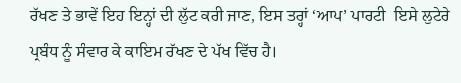ਰੱਖਣ ਤੇ ਭਾਵੇਂ ਇਹ ਇਨ੍ਹਾਂ ਦੀ ਲੁੱਟ ਕਰੀ ਜਾਣ, ਇਸ ਤਰ੍ਹਾਂ ‘ਆਪ’ ਪਾਰਟੀ  ਇਸੇ ਲੁਟੇਰੇ ਪ੍ਰਬੰਧ ਨੂੰ ਸੰਵਾਰ ਕੇ ਕਾਇਮ ਰੱਖਣ ਦੇ ਪੱਖ ਵਿੱਚ ਹੈ।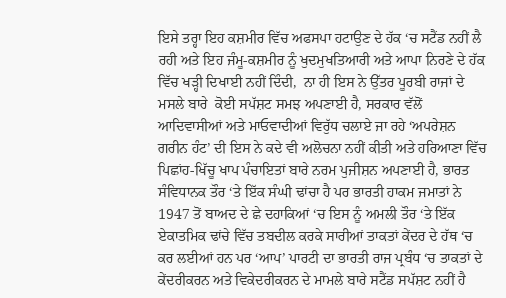ਇਸੇ ਤਰ੍ਹਾ ਇਹ ਕਸ਼ਮੀਰ ਵਿੱਚ ਅਫਸਪਾ ਹਟਾਉਣ ਦੇ ਹੱਕ ‘ਚ ਸਟੈਂਡ ਨਹੀਂ ਲੈ ਰਹੀ ਅਤੇ ਇਹ ਜੰਮੂ-ਕਸ਼ਮੀਰ ਨੂੰ ਖੁਦਮੁਖਤਿਆਰੀ ਅਤੇ ਆਪਾ ਨਿਰਣੇ ਦੇ ਹੱਕ ਵਿੱਚ ਖੜ੍ਹੀ ਦਿਖਾਈ ਨਹੀਂ ਦਿੰਦੀ,  ਨਾ ਹੀ ਇਸ ਨੇ ਉੱਤਰ ਪੂਰਬੀ ਰਾਜਾਂ ਦੇ ਮਸਲੇ ਬਾਰੇ  ਕੋਈ ਸਪੱਸ਼ਟ ਸਮਝ ਅਪਣਾਈ ਹੈ, ਸਰਕਾਰ ਵੱਲੋਂ ਆਦਿਵਾਸੀਆਂ ਅਤੇ ਮਾਓਵਾਦੀਆਂ ਵਿਰੁੱਧ ਚਲਾਏ ਜਾ ਰਹੇ ‘ਅਪਰੇਸ਼ਨ ਗਰੀਨ ਹੰਟ’ ਦੀ ਇਸ ਨੇ ਕਦੇ ਵੀ ਅਲੋਚਨਾ ਨਹੀਂ ਕੀਤੀ ਅਤੇ ਹਰਿਆਣਾ ਵਿੱਚ ਪਿਛਾਂਹ-ਖਿੱਚੂ ਖਾਪ ਪੰਚਾਇਤਾਂ ਬਾਰੇ ਨਰਮ ਪੁਜੀਸ਼ਨ ਅਪਣਾਈ ਹੈ, ਭਾਰਤ ਸੰਵਿਧਾਨਕ ਤੌਰ ‘ਤੇ ਇੱਕ ਸੰਘੀ ਢਾਂਚਾ ਹੈ ਪਰ ਭਾਰਤੀ ਹਾਕਮ ਜਮਾਤਾਂ ਨੇ 1947 ਤੋਂ ਬਾਅਦ ਦੇ ਛੇ ਦਹਾਕਿਆਂ ‘ਚ ਇਸ ਨੂੰ ਅਮਲੀ ਤੌਰ ‘ਤੇ ਇੱਕ ਏਕਾਤਮਿਕ ਢਾਂਚੇ ਵਿੱਚ ਤਬਦੀਲ ਕਰਕੇ ਸਾਰੀਆਂ ਤਾਕਤਾਂ ਕੇਂਦਰ ਦੇ ਹੱਥ ‘ਚ  ਕਰ ਲਈਆਂ ਹਨ ਪਰ ‘ਆਪ’ ਪਾਰਟੀ ਦਾ ਭਾਰਤੀ ਰਾਜ ਪ੍ਰਬੰਧ ‘ਚ ਤਾਕਤਾਂ ਦੇ  ਕੇਂਦਰੀਕਰਨ ਅਤੇ ਵਿਕੇਦਰੀਕਰਨ ਦੇ ਮਾਮਲੇ ਬਾਰੇ ਸਟੈਂਡ ਸਪੱਸ਼ਟ ਨਹੀਂ ਹੈ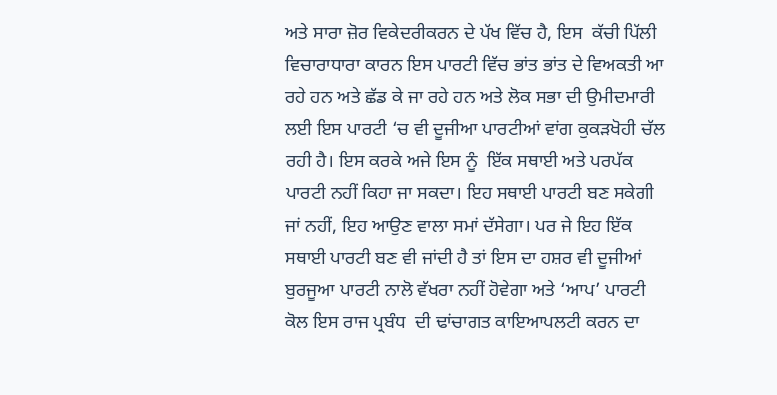ਅਤੇ ਸਾਰਾ ਜ਼ੋਰ ਵਿਕੇਦਰੀਕਰਨ ਦੇ ਪੱਖ ਵਿੱਚ ਹੈ, ਇਸ  ਕੱਚੀ ਪਿੱਲੀ ਵਿਚਾਰਾਧਾਰਾ ਕਾਰਨ ਇਸ ਪਾਰਟੀ ਵਿੱਚ ਭਾਂਤ ਭਾਂਤ ਦੇ ਵਿਅਕਤੀ ਆ ਰਹੇ ਹਨ ਅਤੇ ਛੱਡ ਕੇ ਜਾ ਰਹੇ ਹਨ ਅਤੇ ਲੋਕ ਸਭਾ ਦੀ ਉਮੀਦਮਾਰੀ ਲਈ ਇਸ ਪਾਰਟੀ ‘ਚ ਵੀ ਦੂਜੀਆ ਪਾਰਟੀਆਂ ਵਾਂਗ ਕੁਕੜਖੋਹੀ ਚੱਲ ਰਹੀ ਹੈ। ਇਸ ਕਰਕੇ ਅਜੇ ਇਸ ਨੂੰ  ਇੱਕ ਸਥਾਈ ਅਤੇ ਪਰਪੱਕ ਪਾਰਟੀ ਨਹੀਂ ਕਿਹਾ ਜਾ ਸਕਦਾ। ਇਹ ਸਥਾਈ ਪਾਰਟੀ ਬਣ ਸਕੇਗੀ ਜਾਂ ਨਹੀਂ, ਇਹ ਆਉਣ ਵਾਲਾ ਸਮਾਂ ਦੱਸੇਗਾ। ਪਰ ਜੇ ਇਹ ਇੱਕ ਸਥਾਈ ਪਾਰਟੀ ਬਣ ਵੀ ਜਾਂਦੀ ਹੈ ਤਾਂ ਇਸ ਦਾ ਹਸ਼ਰ ਵੀ ਦੂਜੀਆਂ ਬੁਰਜੂਆ ਪਾਰਟੀ ਨਾਲੋ ਵੱਖਰਾ ਨਹੀਂ ਹੋਵੇਗਾ ਅਤੇ ‘ਆਪ’ ਪਾਰਟੀ ਕੋਲ ਇਸ ਰਾਜ ਪ੍ਰਬੰਧ  ਦੀ ਢਾਂਚਾਗਤ ਕਾਇਆਪਲਟੀ ਕਰਨ ਦਾ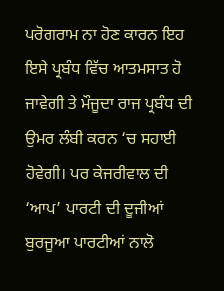ਪਰੋਗਰਾਮ ਨਾ ਹੋਣ ਕਾਰਨ ਇਹ ਇਸੇ ਪ੍ਰਬੰਧ ਵਿੱਚ ਆਤਮਸਾਤ ਹੋ ਜਾਵੇਗੀ ਤੇ ਮੌਜੂਦਾ ਰਾਜ ਪ੍ਰਬੰਧ ਦੀ ਉਮਰ ਲੰਬੀ ਕਰਨ ‘ਚ ਸਹਾਈ ਹੋਵੇਗੀ। ਪਰ ਕੇਜਰੀਵਾਲ ਦੀ ‘ਆਪ’ ਪਾਰਟੀ ਦੀ ਦੂਜੀਆਂ ਬੁਰਜੂਆ ਪਾਰਟੀਆਂ ਨਾਲੋ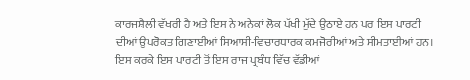ਕਾਰਜਸ਼ੈਲੀ ਵੱਖਰੀ ਹੈ ਅਤੇ ਇਸ ਨੇ ਅਨੇਕਾਂ ਲੋਕ ਪੱਖੀ ਮੁੱਦੇ ਉਠਾਏ ਹਨ ਪਰ ਇਸ ਪਾਰਟੀ ਦੀਆਂ ਉਪਰੋਕਤ ਗਿਣਾਈਆਂ ਸਿਆਸੀ-ਵਿਚਾਰਧਾਰਕ ਕਮਜੋਰੀਆਂ ਅਤੇ ਸੀਮਤਾਈਆਂ ਹਨ। ਇਸ ਕਰਕੇ ਇਸ ਪਾਰਟੀ ਤੋਂ ਇਸ ਰਾਜ ਪ੍ਰਬੰਧ ਵਿੱਚ ਵੱਡੀਆਂ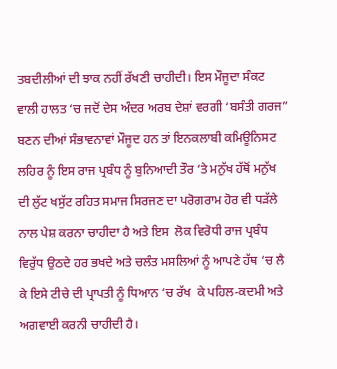ਤਬਦੀਲੀਆਂ ਦੀ ਝਾਕ ਨਹੀਂ ਰੱਖਣੀ ਚਾਹੀਦੀ। ਇਸ ਮੌਜੂਦਾ ਸੰਕਟ ਵਾਲੀ ਹਾਲਤ ‘ਚ ਜਦੋਂ ਦੇਸ ਅੰਦਰ ਅਰਬ ਦੇਸ਼ਾਂ ਵਰਗੀ ‘ਬਸੰਤੀ ਗਰਜ” ਬਣਨ ਦੀਆਂ ਸੰਭਾਵਨਾਵਾਂ ਮੌਜੂਦ ਹਨ ਤਾਂ ਇਨਕਲਾਬੀ ਕਮਿਊਨਿਸਟ ਲਹਿਰ ਨੂੰ ਇਸ ਰਾਜ ਪ੍ਰਬੰਧ ਨੂੰ ਬੁਨਿਆਦੀ ਤੌਰ ‘ਤੇ ਮਨੁੱਖ ਹੱਥੋਂ ਮਨੁੱਖ ਦੀ ਲੁੱਟ ਖਸੁੱਟ ਰਹਿਤ ਸਮਾਜ ਸਿਰਜਣ ਦਾ ਪਰੋਗਰਾਮ ਹੋਰ ਵੀ ਧੜੱਲੇ ਨਾਲ ਪੇਸ਼ ਕਰਨਾ ਚਾਹੀਦਾ ਹੈ ਅਤੇ ਇਸ  ਲੋਕ ਵਿਰੋਧੀ ਰਾਜ ਪ੍ਰਬੰਧ ਵਿਰੁੱਧ ਉਠਦੇ ਹਰ ਭਖਦੇ ਅਤੇ ਚਲੰਤ ਮਸਲਿਆਂ ਨੂੰ ਆਪਣੇ ਹੱਥ ‘ਚ ਲੈ ਕੇ ਇਸੇ ਟੀਚੇ ਦੀ ਪ੍ਰਾਪਤੀ ਨੂੰ ਧਿਆਨ ‘ਚ ਰੱਖ  ਕੇ ਪਹਿਲ-ਕਦਮੀ ਅਤੇ ਅਗਵਾਈ ਕਰਨੀ ਚਾਹੀਦੀ ਹੈ।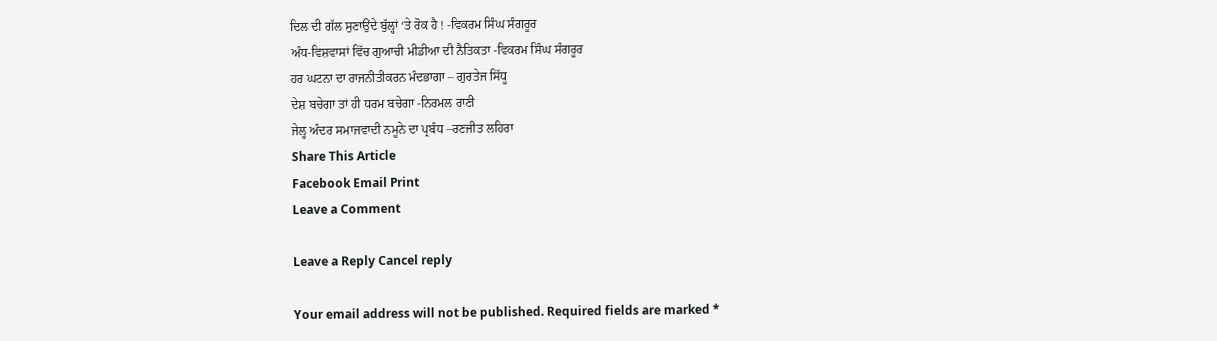ਦਿਲ ਦੀ ਗੱਲ ਸੁਣਾਉਂਦੇ ਬੁੱਲ੍ਹਾਂ ‘ਤੇ ਰੋਕ ਹੈ ! -ਵਿਕਰਮ ਸਿੰਘ ਸੰਗਰੂਰ
ਅੰਧ-ਵਿਸ਼ਵਾਸਾਂ ਵਿੱਚ ਗੁਆਚੀ ਮੀਡੀਆ ਦੀ ਨੈਤਿਕਤਾ -ਵਿਕਰਮ ਸਿੰਘ ਸੰਗਰੂਰ
ਹਰ ਘਟਨਾ ਦਾ ਰਾਜਨੀਤੀਕਰਨ ਮੰਦਭਾਗਾ – ਗੁਰਤੇਜ ਸਿੱਧੂ
ਦੇਸ਼ ਬਚੇਗਾ ਤਾਂ ਹੀ ਧਰਮ ਬਚੇਗਾ -ਨਿਰਮਲ ਰਾਣੀ
ਜੇਲ੍ਹ ਅੰਦਰ ਸਮਾਜਵਾਦੀ ਨਮੂਨੇ ਦਾ ਪ੍ਰਬੰਧ –ਰਣਜੀਤ ਲਹਿਰਾ
Share This Article
Facebook Email Print
Leave a Comment

Leave a Reply Cancel reply

Your email address will not be published. Required fields are marked *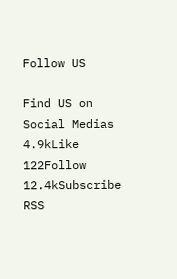Follow US

Find US on Social Medias
4.9kLike
122Follow
12.4kSubscribe
RSS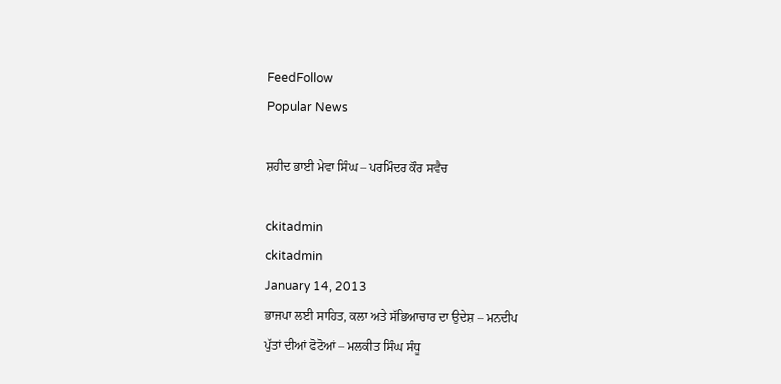FeedFollow
Popular News

ਸ਼ਹੀਦ ਭਾਈ ਮੇਵਾ ਸਿੰਘ – ਪਰਮਿੰਦਰ ਕੌਰ ਸਵੈਚ

ckitadmin
ckitadmin
January 14, 2013
ਭਾਜਪਾ ਲਈ ਸਾਹਿਤ, ਕਲਾ ਅਤੇ ਸੱਭਿਆਚਾਰ ਦਾ ਉਦੇਸ਼ – ਮਨਦੀਪ
ਪੁੱਤਾਂ ਦੀਆਂ ਫੋਟੋਆਂ – ਮਲਕੀਤ ਸਿੰਘ ਸੰਧੂ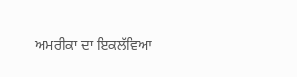ਅਮਰੀਕਾ ਦਾ ਇਕਲੱਵਿਆ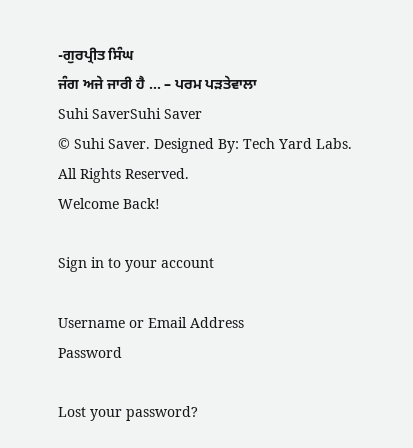-ਗੁਰਪ੍ਰੀਤ ਸਿੰਘ
ਜੰਗ ਅਜੇ ਜਾਰੀ ਹੈ … – ਪਰਮ ਪੜਤੇਵਾਲਾ
Suhi SaverSuhi Saver
© Suhi Saver. Designed By: Tech Yard Labs. All Rights Reserved.
Welcome Back!

Sign in to your account

Username or Email Address
Password

Lost your password?